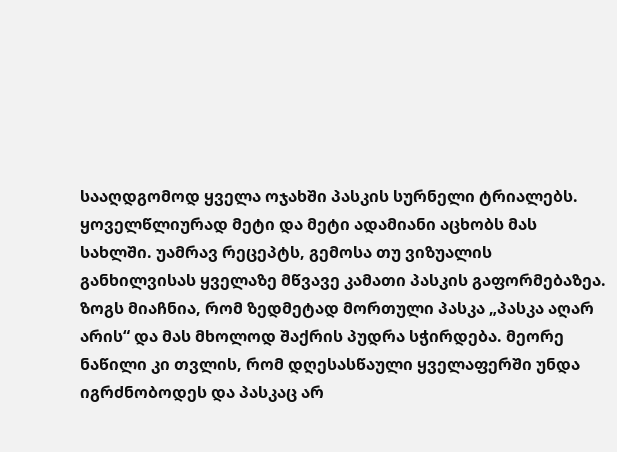სააღდგომოდ ყველა ოჯახში პასკის სურნელი ტრიალებს. ყოველწლიურად მეტი და მეტი ადამიანი აცხობს მას სახლში. უამრავ რეცეპტს, გემოსა თუ ვიზუალის განხილვისას ყველაზე მწვავე კამათი პასკის გაფორმებაზეა. ზოგს მიაჩნია, რომ ზედმეტად მორთული პასკა „პასკა აღარ არის“ და მას მხოლოდ შაქრის პუდრა სჭირდება. მეორე ნაწილი კი თვლის, რომ დღესასწაული ყველაფერში უნდა იგრძნობოდეს და პასკაც არ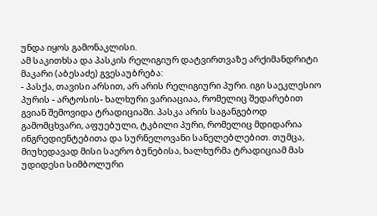უნდა იყოს გამონაკლისი.
ამ საკითხსა და პასკის რელიგიურ დატვირთვაზე არქიმანდრიტი მაკარი (აბესაძე) გვესაუბრება:
- პასქა, თავისი არსით, არ არის რელიგიური პური. იგი საეკლესიო პურის - არტოსის- ხალხური ვარიაციაა, რომელიც შედარებით გვიან შემოვიდა ტრადიციაში. პასკა არის საგანგებოდ გამომცხვარი, აფუებული, ტკბილი პური, რომელიც მდიდარია ინგრედიენტებითა და სურნელოვანი სანელებლებით. თუმცა, მიუხედავად მისი საერო ბუნებისა, ხალხურმა ტრადიციამ მას უდიდესი სიმბოლური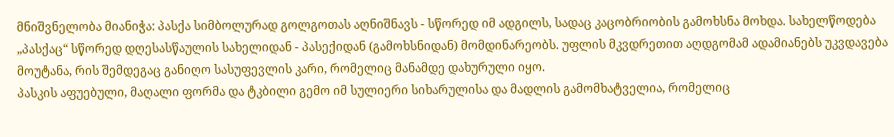მნიშვნელობა მიანიჭა: პასქა სიმბოლურად გოლგოთას აღნიშნავს - სწორედ იმ ადგილს, სადაც კაცობრიობის გამოხსნა მოხდა. სახელწოდება „პასქაც“ სწორედ დღესასწაულის სახელიდან - პასექიდან (გამოხსნიდან) მომდინარეობს. უფლის მკვდრეთით აღდგომამ ადამიანებს უკვდავება მოუტანა, რის შემდეგაც განიღო სასუფევლის კარი, რომელიც მანამდე დახურული იყო.
პასკის აფუებული, მაღალი ფორმა და ტკბილი გემო იმ სულიერი სიხარულისა და მადლის გამომხატველია, რომელიც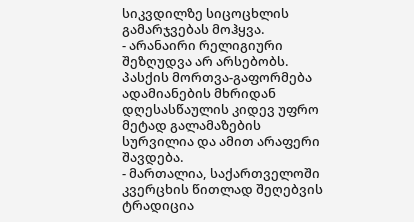სიკვდილზე სიცოცხლის გამარჯვებას მოჰყვა.
- არანაირი რელიგიური შეზღუდვა არ არსებობს. პასქის მორთვა-გაფორმება ადამიანების მხრიდან დღესასწაულის კიდევ უფრო მეტად გალამაზების სურვილია და ამით არაფერი შავდება.
- მართალია, საქართველოში კვერცხის წითლად შეღებვის ტრადიცია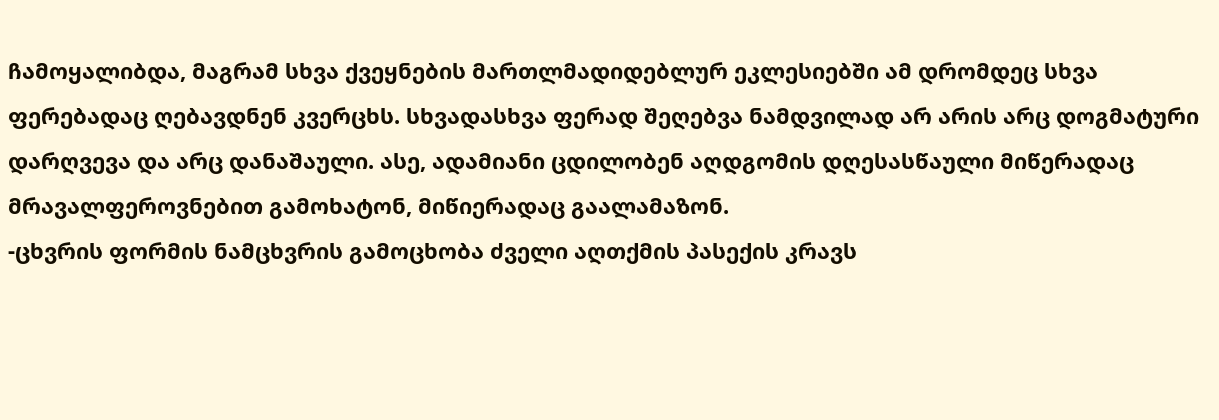ჩამოყალიბდა, მაგრამ სხვა ქვეყნების მართლმადიდებლურ ეკლესიებში ამ დრომდეც სხვა ფერებადაც ღებავდნენ კვერცხს. სხვადასხვა ფერად შეღებვა ნამდვილად არ არის არც დოგმატური დარღვევა და არც დანაშაული. ასე, ადამიანი ცდილობენ აღდგომის დღესასწაული მიწერადაც მრავალფეროვნებით გამოხატონ, მიწიერადაც გაალამაზონ.
-ცხვრის ფორმის ნამცხვრის გამოცხობა ძველი აღთქმის პასექის კრავს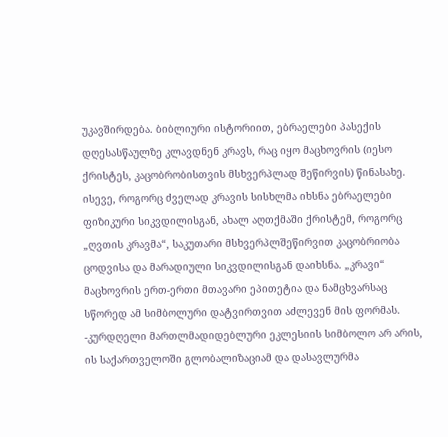უკავშირდება. ბიბლიური ისტორიით, ებრაელები პასექის დღესასწაულზე კლავდნენ კრავს, რაც იყო მაცხოვრის (იესო ქრისტეს, კაცობრობისთვის მსხვერპლად შეწირვის) წინასახე. ისევე, როგორც ძველად კრავის სისხლმა იხსნა ებრაელები ფიზიკური სიკვდილისგან, ახალ აღთქმაში ქრისტემ, როგორც „ღვთის კრავმა“, საკუთარი მსხვერპლშეწირვით კაცობრიობა ცოდვისა და მარადიული სიკვდილისგან დაიხსნა. „კრავი“ მაცხოვრის ერთ-ერთი მთავარი ეპითეტია და ნამცხვარსაც სწორედ ამ სიმბოლური დატვირთვით აძლევენ მის ფორმას.
-კურდღელი მართლმადიდებლური ეკლესიის სიმბოლო არ არის, ის საქართველოში გლობალიზაციამ და დასავლურმა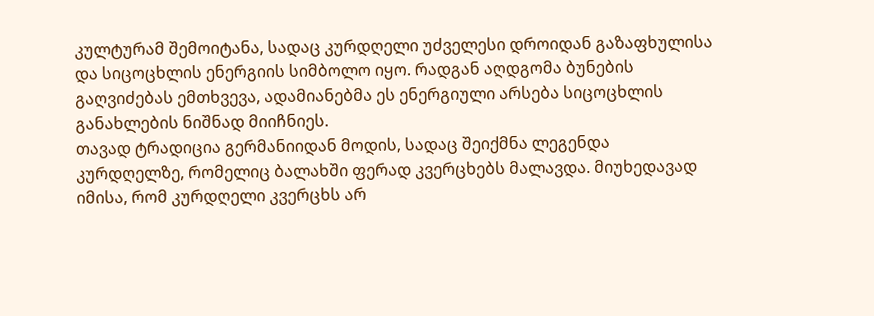კულტურამ შემოიტანა, სადაც კურდღელი უძველესი დროიდან გაზაფხულისა და სიცოცხლის ენერგიის სიმბოლო იყო. რადგან აღდგომა ბუნების გაღვიძებას ემთხვევა, ადამიანებმა ეს ენერგიული არსება სიცოცხლის განახლების ნიშნად მიიჩნიეს.
თავად ტრადიცია გერმანიიდან მოდის, სადაც შეიქმნა ლეგენდა კურდღელზე, რომელიც ბალახში ფერად კვერცხებს მალავდა. მიუხედავად იმისა, რომ კურდღელი კვერცხს არ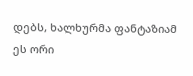დებს, ხალხურმა ფანტაზიამ ეს ორი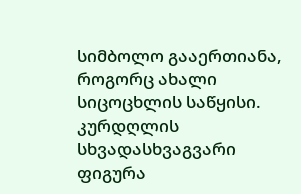სიმბოლო გააერთიანა, როგორც ახალი სიცოცხლის საწყისი. კურდღლის სხვადასხვაგვარი ფიგურა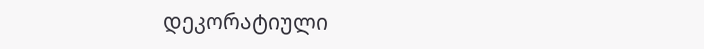დეკორატიული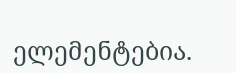ელემენტებია.